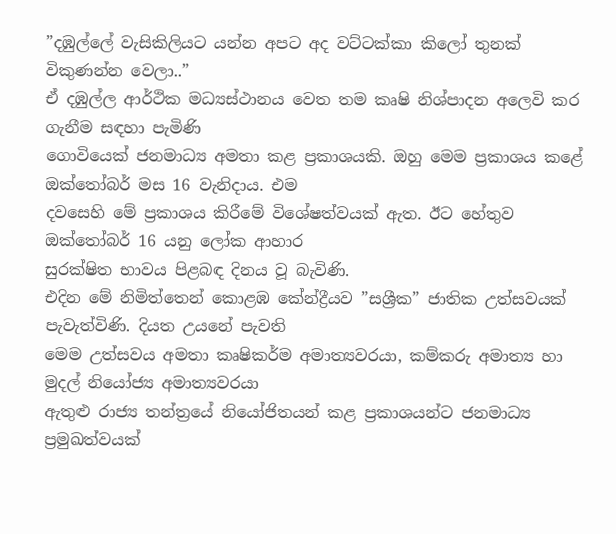”දඹුල්ලේ වැසිකිලියට යන්න අපට අද වට්ටක්කා කිලෝ තුනක් විකුණන්න වෙලා..”
ඒ දඹුල්ල ආර්ථික මධ්‍යස්ථානය වෙත තම කෘෂි නිශ්පාදන අලෙවි කර ගැනීම සඳහා පැමිණි
ගොවියෙක් ජනමාධ්‍ය අමතා කළ ප්‍රකාශයකි. ඔහු මෙම ප්‍රකාශය කළේ ඔක්තෝබර් මස 16 වැනිදාය. එම
දවසෙහි මේ ප්‍රකාශය කිරීමේ විශේෂත්වයක් ඇත. ඊට හේතුව ඔක්තෝබර් 16 යනු ලෝක ආහාර
සුරක්ෂිත භාවය පිළබඳ දිනය වූ බැවිණි.
එදින මේ නිමිත්තෙන් කොළඹ කේන්ද්‍රීයව ”සශ්‍රීක” ජාතික උත්සවයක් පැවැත්විණි. දියත උයනේ පැවති
මෙම උත්සවය අමතා කෘෂිකර්ම අමාත්‍යවරයා, කම්කරු අමාත්‍ය හා මුදල් නියෝජ්‍ය අමාත්‍යවරයා
ඇතුළු රාජ්‍ය තන්ත්‍රයේ නියෝජිතයන් කළ ප්‍රකාශයන්ට ජනමාධ්‍ය ප්‍රමුඛත්වයක්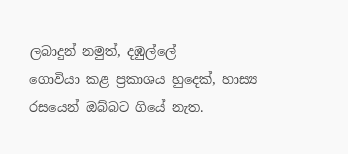ලබාදුන් නමුත්, දඹුල්ලේ
ගොවියා කළ ප්‍රකාශය හුදෙක්, හාස්‍ය රසයෙන් ඔබ්බට ගියේ නැත.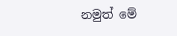නමුත් මේ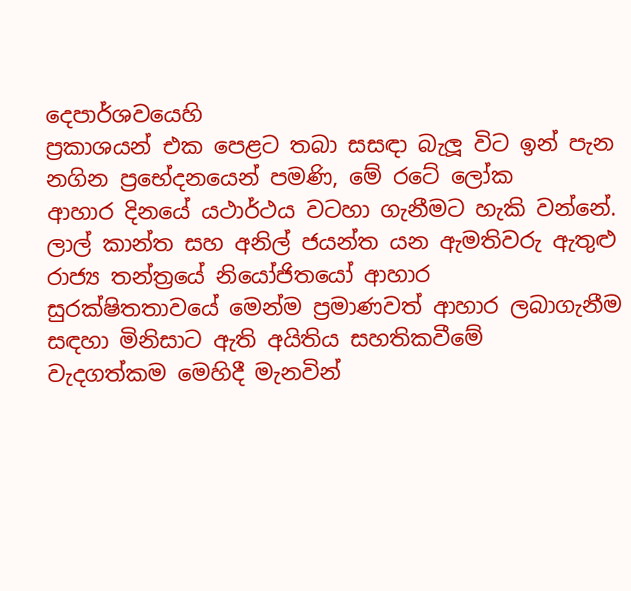දෙපාර්ශවයෙහි
ප්‍රකාශයන් එක පෙළට තබා සසඳා බැලූ විට ඉන් පැන නගින ප්‍රභේදනයෙන් පමණි, මේ රටේ ලෝක
ආහාර දිනයේ යථාර්ථය වටහා ගැනීමට හැකි වන්නේ.
ලාල් කාන්ත සහ අනිල් ජයන්ත යන ඇමතිවරු ඇතුළු රාජ්‍ය තන්ත්‍රයේ නියෝජිතයෝ ආහාර
සුරක්ෂිතතාවයේ මෙන්ම ප්‍රමාණවත් ආහාර ලබාගැනීම සඳහා මිනිසාට ඇති අයිතිය සහතිකවීමේ
වැදගත්කම මෙහිදී මැනවින්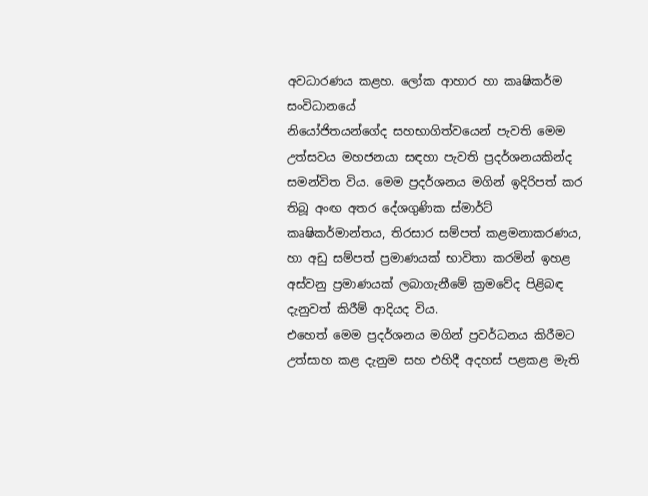අවධාරණය කළහ. ලෝක ආහාර හා කෘෂිකර්ම සංවිධානයේ
නියෝජිතයන්ගේද සහභාගිත්වයෙන් පැවති මෙම උත්සවය මහජනයා සඳහා පැවති ප්‍රදර්ශනයකින්ද
සමන්විත විය. මෙම ප්‍රදර්ශනය මගින් ඉදිරිපත් කර තිබූ අංඟ අතර දේශගුණික ස්මාර්ට්
කෘෂිකර්මාන්තය, තිරසාර සම්පත් කළමනාකරණය, හා අඩු සම්පත් ප්‍රමාණයක් භාවිතා කරමින් ඉහළ
අස්වනු ප්‍රමාණයක් ලබාගැනීමේ ක්‍රමවේද පිළිබඳ දැනුවත් කිරීම් ආදියද විය.
එහෙත් මෙම ප්‍රදර්ශනය මගින් ප්‍රවර්ධනය කිරීමට උත්සාහ කළ දැනුම සහ එහිදී අදහස් පළකළ මැති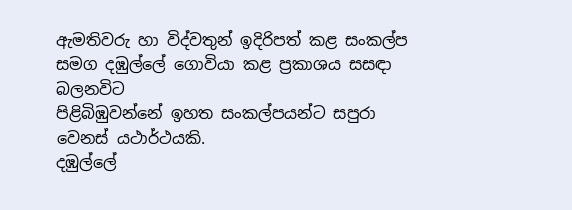ඇමතිවරු හා විද්වතුන් ඉදිරිපත් කළ සංකල්ප සමග දඹුල්ලේ ගොවියා කළ ප්‍රකාශය සසඳා බලනවිට
පිළිබිඹුවන්නේ ඉහත සංකල්පයන්ට සපුරා වෙනස් යථාර්ථයකි.
දඹුල්ලේ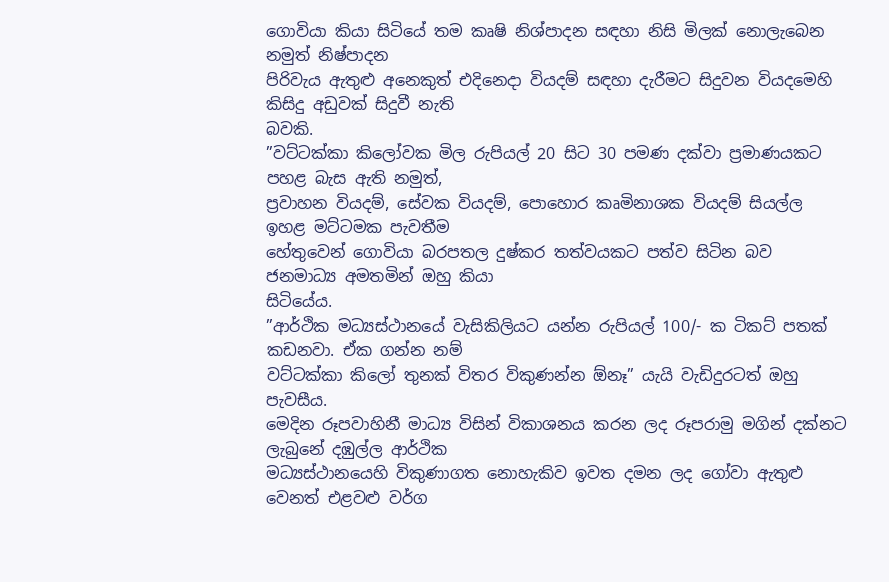ගොවියා කියා සිටියේ තම කෘෂි නිශ්පාදන සඳහා නිසි මිලක් නොලැබෙන නමුත් නිෂ්පාදන
පිරිවැය ඇතුළු අනෙකුත් එදිනෙදා වියදම් සඳහා දැරීමට සිදුවන වියදමෙහි කිසිදු අඩුවක් සිදුවී නැති
බවකි.
”වට්ටක්කා කිලෝවක මිල රුපියල් 20 සිට 30 පමණ දක්වා ප්‍රමාණයකට පහළ බැස ඇති නමුත්,
ප්‍රවාහන වියදම්, සේවක වියදම්, පොහොර කෘමිනාශක වියදම් සියල්ල ඉහළ මට්ටමක පැවතීම
හේතුවෙන් ගොවියා බරපතල දුෂ්කර තත්වයකට පත්ව සිටින බව ජනමාධ්‍ය අමතමින් ඔහු කියා
සිටියේය.
”ආර්ථික මධ්‍යස්ථානයේ වැසිකිලියට යන්න රුපියල් 100/- ක ටිකට් පතක් කඩනවා. ඒක ගන්න නම්
වට්ටක්කා කිලෝ තුනක් විතර විකුණන්න ඕනෑ” යැයි වැඩිදුරටත් ඔහු පැවසීය.
මෙදින රූපවාහිනී මාධ්‍ය විසින් විකාශනය කරන ලද රූපරාමු මගින් දක්නට ලැබුනේ දඹුල්ල ආර්ථික
මධ්‍යස්ථානයෙහි විකුණාගත නොහැකිව ඉවත දමන ලද ගෝවා ඇතුළු වෙනත් එළවළු වර්ග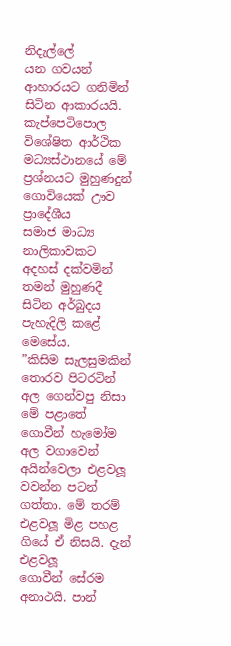නිදැල්ලේ
යන ගවයන් ආහාරයට ගනිමින් සිටින ආකාරයයි.
කැප්පෙටිපොල විශේෂිත ආර්ථික මධ්‍යස්ථානයේ මේ ප්‍රශ්නයට මුහුණදුන් ගොවියෙක් ඌව ප්‍රාදේශීය
සමාජ මාධ්‍ය නාලිකාවකට අදහස් දක්වමින් තමන් මුහුණදී සිටින අර්බුදය පැහැදිලි කළේ මෙසේය.
”කිසිම සැලසුමකින් තොරව පිටරටින් අල ගෙන්වපු නිසා මේ පළාතේ ගොවීන් හැමෝම අල වගාවෙන්
අයින්වෙලා එළවලූ වවන්න පටන් ගත්තා. මේ තරම් එළවලූ මිළ පහළ ගියේ ඒ නිසයි. දැන් එළවලූ
ගොවීන් සේරම අනාථයි. පාන්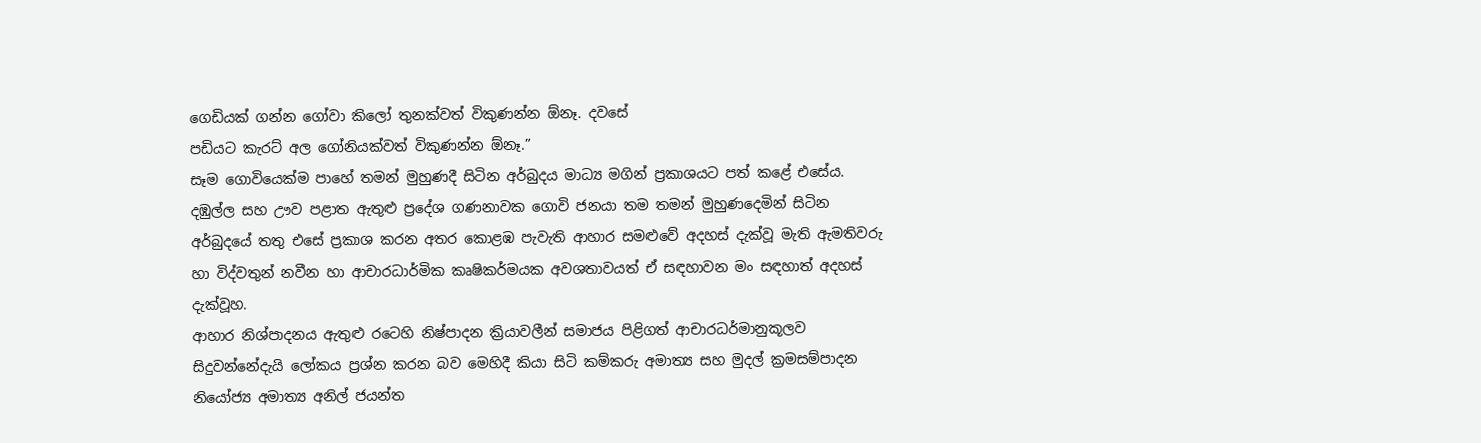ගෙඩියක් ගන්න ගෝවා කිලෝ තුනක්වත් විකුණන්න ඕනෑ. දවසේ
පඩියට කැරට් අල ගෝනියක්වත් විකුණන්න ඕනෑ.”
සෑම ගොවියෙක්ම පාහේ තමන් මුහුණදී සිටින අර්බුදය මාධ්‍ය මගින් ප්‍රකාශයට පත් කළේ එසේය.
දඹුල්ල සහ ඌව පළාත ඇතුළු ප්‍රදේශ ගණනාවක ගොවි ජනයා තම තමන් මුහුණදෙමින් සිටින
අර්බුදයේ තතු එසේ ප්‍රකාශ කරන අතර කොළඹ පැවැති ආහාර සමළුවේ අදහස් දැක්වූ මැති ඇමතිවරු
හා විද්වතුන් නවීන හා ආචාරධාර්මික කෘෂිකර්මයක අවශතාවයත් ඒ සඳහාවන මං සඳහාත් අදහස්
දැක්වූහ.
ආහාර නිශ්පාදනය ඇතුළු රටෙහි නිෂ්පාදන ක්‍රියාවලීන් සමාජය පිළිගත් ආචාරධර්මානුකූලව
සිදුවන්නේදැයි ලෝකය ප්‍රශ්න කරන බව මෙහිදී කියා සිටි කම්කරු අමාත්‍ය සහ මුදල් ක්‍රමසම්පාදන
නියෝජ්‍ය අමාත්‍ය අනිල් ජයන්ත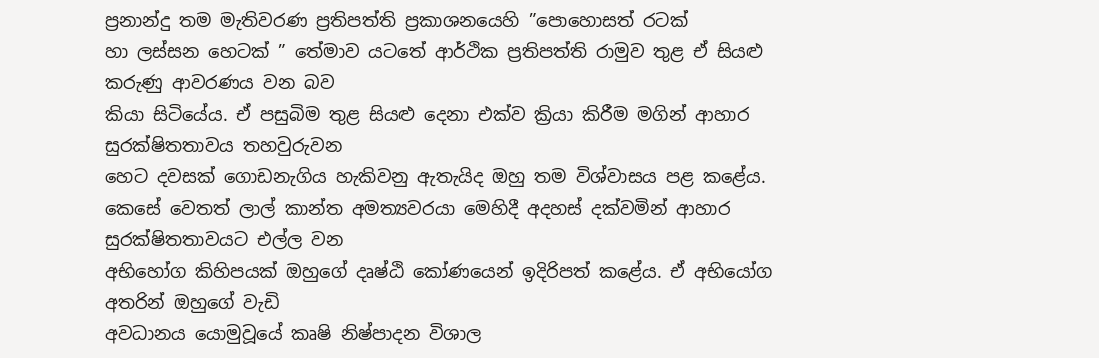ප්‍රනාන්දු තම මැතිවරණ ප්‍රතිපත්ති ප්‍රකාශනයෙහි ”පොහොසත් රටක්
හා ලස්සන හෙටක් ” තේමාව යටතේ ආර්ථික ප්‍රතිපත්ති රාමුව තුළ ඒ සියළු කරුණු ආවරණය වන බව
කියා සිටියේය. ඒ පසුබිම තුළ සියළු දෙනා එක්ව ක්‍රියා කිරීම මගින් ආහාර සුරක්ෂිතතාවය තහවුරුවන
හෙට දවසක් ගොඩනැගිය හැකිවනු ඇතැයිද ඔහු තම විශ්වාසය පළ කළේය.
කෙසේ වෙතත් ලාල් කාන්ත අමත්‍යවරයා මෙහිදී අදහස් දක්වමින් ආහාර සුරක්ෂිතතාවයට එල්ල වන
අභිහෝග කිහිපයක් ඔහුගේ දෘෂ්ඨි කෝණයෙන් ඉදිරිපත් කළේය. ඒ අභියෝග අතරින් ඔහුගේ වැඩි
අවධානය යොමුවූයේ කෘෂි නිෂ්පාදන විශාල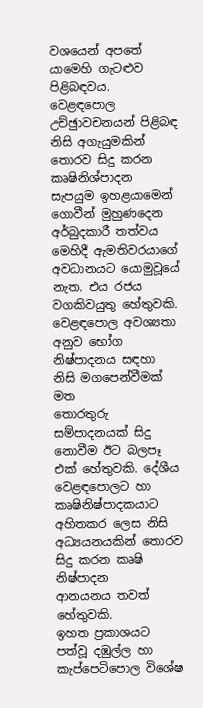වශයෙන් අපතේ යාමෙහි ගැටළුව පිළිබඳවය. වෙළඳපොල
උච්ඡුාවචනයන් පිළිබඳ නිසි අගැයුමකින් තොරව සිදු කරන කෘෂිනිශ්පාදන සැපයුම ඉහළයාමෙන්
ගොවීන් මුහුණදෙන අර්බුදකාරී තත්වය මෙහිදී ඇමතිවරයාගේ අවධානයට යොමුවූයේ නැත. එය රජය
වගකිවයුතු හේතුවකි. වෙළඳපොල අවශ්‍යතා අනුව භෝග නිෂ්පාදනය සඳහා නිසි මගපෙන්වීමක් මත
තොරතුරු සම්පාදනයක් සිදු නොවීම ඊට බලපෑ එක් හේතුවකි. දේශීය වෙළඳපොලට හා
කෘෂිනිෂ්පාදකයාට අහිතකර ලෙස නිසි අධ්‍යයනයකින් තොරව සිදු කරන කෘෂි නිෂ්පාදන
ආනයනය තවත් හේතුවකි.
ඉහත ප්‍රකාශයට පත්වූ දඹුල්ල හා කැප්පෙටිපොල විශේෂ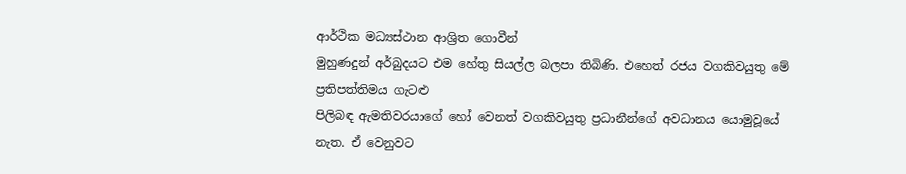ආර්ථික මධ්‍යස්ථාන ආශ්‍රිත ගොවීන්
මුහුණදුන් අර්බුදයට එම හේතු සියල්ල බලපා තිබිණි. එහෙත් රජය වගකිවයුතු මේ ප්‍රතිපත්තිමය ගැටළු
පිලිබඳ ඇමතිවරයාගේ හෝ වෙනත් වගකිවයුතු ප්‍රධානීන්ගේ අවධානය යොමුවූයේ නැත. ඒ වෙනුවට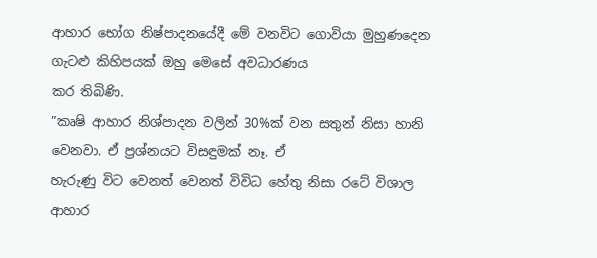ආහාර භෝග නිෂ්පාදනයේදී මේ වනවිට ගොවියා මුහුණදෙන ගැටළු කිහිපයක් ඔහු මෙසේ අවධාරණය
කර තිබිණි.
”කෘෂි ආහාර නිශ්පාදන වලින් 30%ක් වන සතුන් නිසා හානි වෙනවා. ඒ ප්‍රශ්නයට විසඳුමක් නෑ. ඒ
හැරුණු විට වෙනත් වෙනත් විවිධ හේතු නිසා රටේ විශාල ආහාර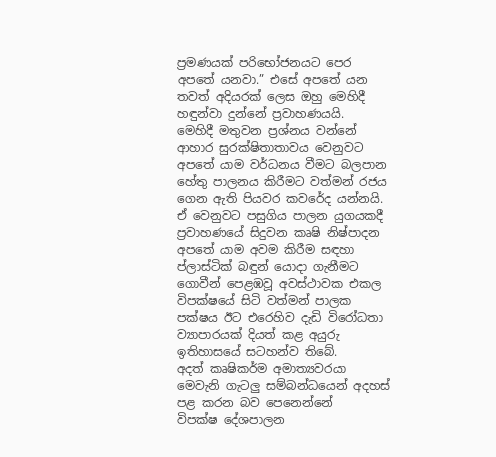ප්‍රමණයක් පරිභෝජනයට පෙර
අපතේ යනවා.” එසේ අපතේ යන තවත් අදියරක් ලෙස ඔහු මෙහිදී හඳුන්වා දුන්නේ ප්‍රවාහණයයි.
මෙහිදී මතුවන ප්‍රශ්නය වන්නේ ආහාර සුරක්ෂිතාතාවය වෙනුවට අපතේ යාම වර්ධනය වීමට බලපාන
හේතු පාලනය කිරීමට වත්මන් රජය ගෙන ඇති පියවර කවරේද යන්නයි.
ඒ වෙනුවට පසුගිය පාලන යුගයකදී ප්‍රවාහණයේ සිදුවන කෘෂි නිෂ්පාදන අපතේ යාම අවම කිරීම සඳහා
ප්ලාස්ටික් බඳුන් යොදා ගැනීමට ගොවීන් පෙළඹවූ අවස්ථාවක එකල විපක්ෂයේ සිටි වත්මන් පාලක
පක්ෂය ඊට එරෙහිව දැඩි විරෝධතා ව්‍යාපාරයක් දියත් කළ අයුරු ඉතිහාසයේ සටහන්ව තිබේ.
අදත් කෘෂිකර්ම අමාත්‍යවරයා මෙවැනි ගැටලු සම්බන්ධයෙන් අදහස් පළ කරන බව පෙනෙන්නේ
විපක්ෂ දේශපාලන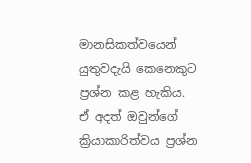මානසිකත්වයෙන් යුතුවදැයි කෙනෙකුට ප්‍රශ්න කළ හැකිය.
ඒ අදත් ඔවුන්ගේ ක්‍රියාකාරිත්වය ප්‍රශ්න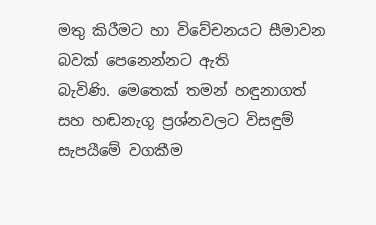මතු කිරීමට හා විවේචනයට සීමාවන බවක් පෙනෙන්නට ඇති
බැවිණි. මෙතෙක් තමන් හඳුනාගත් සහ හඬනැගූ ප්‍රශ්නවලට විසඳුම් සැපයීමේ වගකීම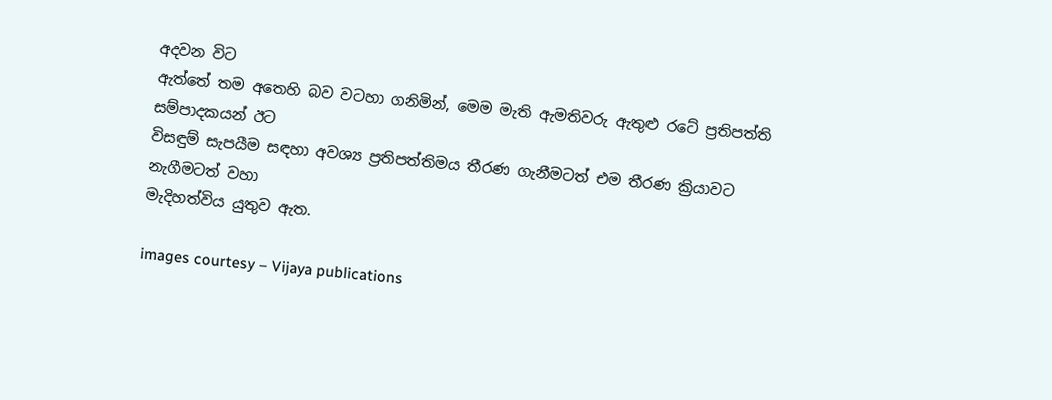අදවන විට
ඇත්තේ තම අතෙහි බව වටහා ගනිමින්, මෙම මැති ඇමතිවරු ඇතුළු රටේ ප්‍රතිපත්ති සම්පාදකයන් ඊට
විසඳුම් සැපයීම සඳහා අවශ්‍ය ප්‍රතිපත්තිමය තීරණ ගැනීමටත් එම තීරණ ක්‍රියාවට නැගීමටත් වහා
මැදිහත්විය යුතුව ඇත.

images courtesy – Vijaya publications